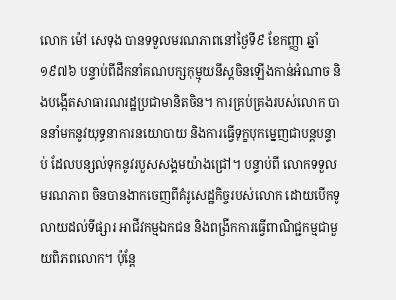លោក ម៉ៅ សេទុង បានទទួលមរណភាពនៅថ្ងៃទី៩ ខែកញ្ញា ឆ្នាំ១៩៧៦ បន្ទាប់ពីដឹកនាំគណបក្សកុម្មុយនីស្តចិនឡើងកាន់អំណាច និងបង្កើតសាធារណរដ្ឋប្រជាមានិតចិន។ ការគ្រប់គ្រងរបស់លោក បាននាំមកនូវយុទ្ធនាការនយោបាយ និងការធ្វើទុក្ខបុកម្នេញជាបន្តបន្ទាប់ ដែលបន្សល់ទុកនូវរបួសសង្គមយ៉ាងជ្រៅ។ បន្ទាប់ពី លោកទទួលមរណភាព ចិនបានងាកចេញពីគំរូសេដ្ឋកិច្ចរបស់លោក ដោយបើកទូលាយដល់ទីផ្សារ អាជីវកម្មឯកជន និងពង្រីកការធ្វើពាណិជ្ជកម្មជាមួយពិភពលោក។ ប៉ុន្តែ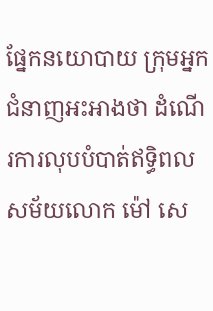ផ្នែកនយោបាយ ក្រុមអ្នកជំនាញអះអាងថា ដំណើរការលុបបំបាត់ឥទ្ធិពលសម័យលោក ម៉ៅ សេ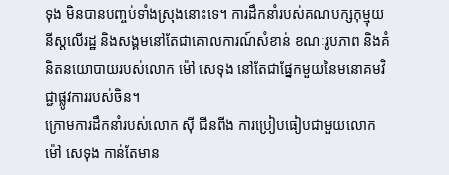ទុង មិនបានបញ្ចប់ទាំងស្រុងនោះទេ។ ការដឹកនាំរបស់គណបក្សកុម្មុយនីស្តលើរដ្ឋ និងសង្គមនៅតែជាគោលការណ៍សំខាន់ ខណៈរូបភាព និងគំនិតនយោបាយរបស់លោក ម៉ៅ សេទុង នៅតែជាផ្នែកមួយនៃមនោគមវិជ្ជាផ្លូវការរបស់ចិន។
ក្រោមការដឹកនាំរបស់លោក ស៊ី ជីនពីង ការប្រៀបធៀបជាមួយលោក ម៉ៅ សេទុង កាន់តែមាន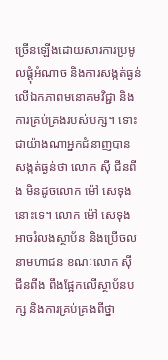ច្រើនឡើងដោយសារការប្រមូលផ្តុំអំណាច និងការសង្កត់ធ្ងន់លើឯកភាពមនោគមវិជ្ជា និងការគ្រប់គ្រងរបស់បក្ស។ ទោះជាយ៉ាងណាអ្នកជំនាញបានសង្កត់ធ្ងន់ថា លោក ស៊ី ជីនពីង មិនដូចលោក ម៉ៅ សេទុង នោះទេ។ លោក ម៉ៅ សេទុង អាចរំលងស្ថាប័ន និងប្រើចលនាមហាជន ខណៈលោក ស៊ី ជីនពីង ពឹងផ្អែកលើស្ថាប័នបក្ស និងការគ្រប់គ្រងពីថ្នា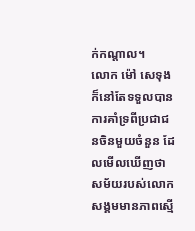ក់កណ្តាល។
លោក ម៉ៅ សេទុង ក៏នៅតែទទួលបានការគាំទ្រពីប្រជាជនចិនមួយចំនួន ដែលមើលឃើញថា សម័យរបស់លោកសង្គមមានភាពស្មើ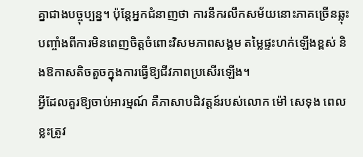គ្នាជាងបច្ចុប្បន្ន។ ប៉ុន្តែអ្នកជំនាញថា ការនឹករលឹកសម័យនោះភាគច្រើនឆ្លុះបញ្ចាំងពីការមិនពេញចិត្តចំពោះវិសមភាពសង្គម តម្លៃផ្ទះហក់ឡើងខ្ពស់ និងឱកាសតិចតួចក្នុងការធ្វើឱ្យជីវភាពប្រសើរឡើង។
អ្វីដែលគួរឱ្យចាប់អារម្មណ៍ គឺភាសាបដិវត្តន៍របស់លោក ម៉ៅ សេទុង ពេលខ្លះត្រូវ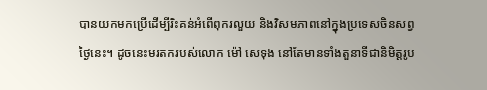បានយកមកប្រើដើម្បីរិះគន់អំពើពុករលួយ និងវិសមភាពនៅក្នុងប្រទេសចិនសព្វថ្ងៃនេះ។ ដូចនេះមរតករបស់លោក ម៉ៅ សេទុង នៅតែមានទាំងតួនាទីជានិមិត្តរូប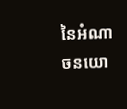នៃអំណាចនយោ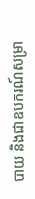បាយ និងជាឧបករណ៍សម្រា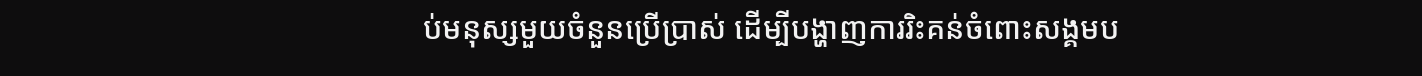ប់មនុស្សមួយចំនួនប្រើប្រាស់ ដើម្បីបង្ហាញការរិះគន់ចំពោះសង្គមប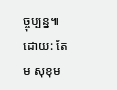ច្ចុប្បន្ន៕
ដោយ: តែម សុខុម